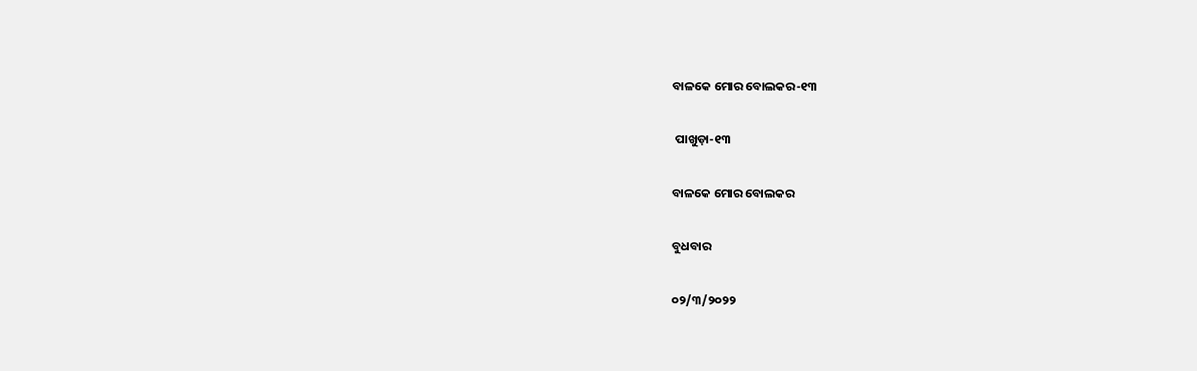ବାଳକେ ମୋର ବୋଲକର-୧୩

 ପାଖୁଡ଼ା-୧୩

ବାଳକେ ମୋର ବୋଲକର

ବୁଧବାର

୦୨/୩/୨୦୨୨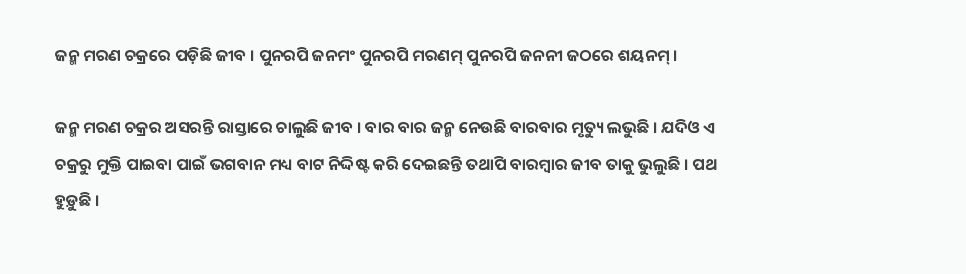ଜନ୍ମ ମରଣ ଚକ୍ରରେ ପଡ଼ିଛି ଜୀବ । ପୁନରପି ଜନମଂ ପୁନରପି ମରଣମ୍ ପୁନରପି ଜନନୀ ଜଠରେ ଶୟନମ୍ ।

ଜନ୍ମ ମରଣ ଚକ୍ରର ଅସରନ୍ତି ରାସ୍ତାରେ ଚାଲୁଛି ଜୀବ । ବାର ବାର ଜନ୍ମ ନେଉଛି ବାରବାର ମୃତ୍ୟୁ ଲଭୁଛି । ଯଦିଓ ଏ ଚକ୍ରରୁ ମୁକ୍ତି ପାଇବା ପାଇଁ ଭଗବାନ ମଧ୍ୟ ବାଟ ନିଦ୍ଦିଷ୍ଟ କରି ଦେଇଛନ୍ତି ତଥାପି ବାରମ୍ବାର ଜୀବ ତାକୁ ଭୁଲୁଛି । ପଥ ହୁଡ଼ୁଛି ।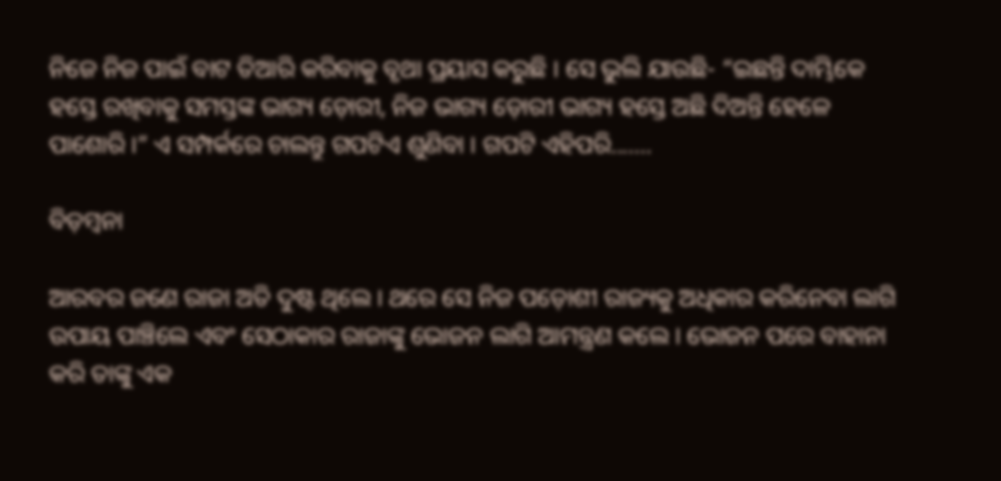ନିଜେ ନିଜ ପାଇଁ ବାଟ ତିଆରି କରିବାକୁ ବୃଥା ପ୍ରୟାସ କରୁଛି । ସେ ଭୁଲି ଯାଉଛି- “ଇଛନ୍ତି ଦାମ୍ଭିକେ ହସ୍ତେ ରଖିବାକୁ ସମସ୍ତଙ୍କ ଭାଗ୍ୟ ଡ଼ୋରୀ, ନିଜ ଭାଗ୍ୟ ଡ଼ୋରୀ ଭାଗ୍ୟ ହସ୍ତେ ଅଛି ଦିଅନ୍ତି ହେଳେ ପାଶୋରି ।” ଏ ସମ୍ପର୍କରେ ଚାଲନ୍ତୁ ଗପଟିଏ ଶୁଣିବା । ଗପଟି ଏହିପରି.......

ବିଡ଼ମ୍ବନା

ଆରବର ଜଣେ ରାଜା ଅତି ଦୁଷ୍ଟ ଥିଲେ । ଥରେ ସେ ନିଜ ପଡ଼ୋଶୀ ରାଜ୍ୟକୁ ଅଧିକାର କରିନେବା ଲାଗି ଉପାୟ ପାଞ୍ଚିଲେ ଏବଂ ସେଠାକାର ରାଜାଙ୍କୁ ଭୋଜନ ଲାଗି ଆମନ୍ତ୍ରଣ କଲେ । ଭୋଜନ ପରେ ବାହାନା କରି ତାଙ୍କୁ ଏକ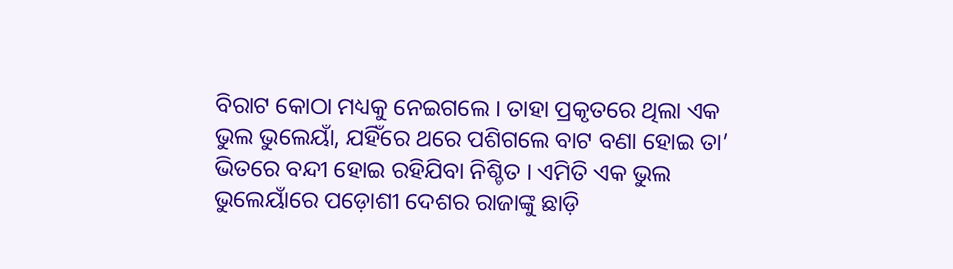ବିରାଟ କୋଠା ମଧ୍ୟକୁ ନେଇଗଲେ । ତାହା ପ୍ରକୃତରେ ଥିଲା ଏକ ଭୁଲ ଭୁଲେୟାଁ, ଯହିଁରେ ଥରେ ପଶିଗଲେ ବାଟ ବଣା ହୋଇ ତା’ ଭିତରେ ବନ୍ଦୀ ହୋଇ ରହିଯିବା ନିଶ୍ଚିତ । ଏମିତି ଏକ ଭୁଲ ଭୁଲେୟାଁରେ ପଡ଼ୋଶୀ ଦେଶର ରାଜାଙ୍କୁ ଛାଡ଼ି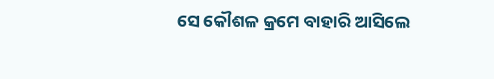ସେ କୌଶଳ କ୍ରମେ ବାହାରି ଆସିଲେ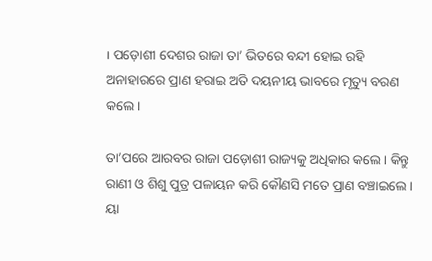। ପଡ଼ୋଶୀ ଦେଶର ରାଜା ତା’ ଭିତରେ ବନ୍ଦୀ ହୋଇ ରହି ଅନାହାରରେ ପ୍ରାଣ ହରାଇ ଅତି ଦୟନୀୟ ଭାବରେ ମୃତ୍ୟୁ ବରଣ କଲେ ।

ତା’ପରେ ଆରବର ରାଜା ପଡ଼ୋଶୀ ରାଜ୍ୟକୁ ଅଧିକାର କଲେ । କିନ୍ତୁ ରାଣୀ ଓ ଶିଶୁ ପୁତ୍ର ପଳାୟନ କରି କୌଣସି ମତେ ପ୍ରାଣ ବଞ୍ଚାଇଲେ । ୟା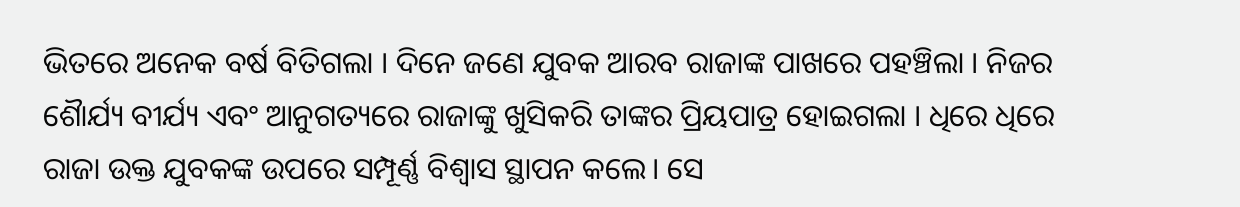ଭିତରେ ଅନେକ ବର୍ଷ ବିତିଗଲା । ଦିନେ ଜଣେ ଯୁବକ ଆରବ ରାଜାଙ୍କ ପାଖରେ ପହଞ୍ଚିଲା । ନିଜର ଶୈାର୍ଯ୍ୟ ବୀର୍ଯ୍ୟ ଏବଂ ଆନୁଗତ୍ୟରେ ରାଜାଙ୍କୁ ଖୁସିକରି ତାଙ୍କର ପ୍ରିୟପାତ୍ର ହୋଇଗଲା । ଧିରେ ଧିରେ ରାଜା ଉକ୍ତ ଯୁବକଙ୍କ ଉପରେ ସମ୍ପୂର୍ଣ୍ଣ ବିଶ୍ୱାସ ସ୍ଥାପନ କଲେ। ସେ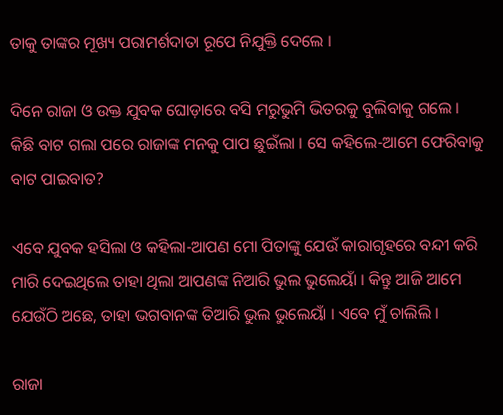ତାକୁ ତାଙ୍କର ମୂଖ୍ୟ ପରାମର୍ଶଦାତା ରୂପେ ନିଯୁକ୍ତି ଦେଲେ ।

ଦିନେ ରାଜା ଓ ଉକ୍ତ ଯୁବକ ଘୋଡ଼ାରେ ବସି ମରୁଭୁମି ଭିତରକୁ ବୁଲିବାକୁ ଗଲେ । କିଛି ବାଟ ଗଲା ପରେ ରାଜାଙ୍କ ମନକୁ ପାପ ଛୁଇଁଲା । ସେ କହିଲେ-ଆମେ ଫେରିବାକୁ ବାଟ ପାଇବାତ?

ଏବେ ଯୁବକ ହସିଲା ଓ କହିଲା-ଆପଣ ମୋ ପିତାଙ୍କୁ ଯେଉଁ କାରାଗୃହରେ ବନ୍ଦୀ କରି ମାରି ଦେଇଥିଲେ ତାହା ଥିଲା ଆପଣଙ୍କ ନିଆରି ଭୁଲ ଭୁଲେୟାଁ । କିନ୍ତୁ ଆଜି ଆମେ ଯେଉଁଠି ଅଛେ, ତାହା ଭଗବାନଙ୍କ ତିଆରି ଭୁଲ ଭୁଲେୟାଁ । ଏବେ ମୁଁ ଚାଲିଲି ।

ରାଜା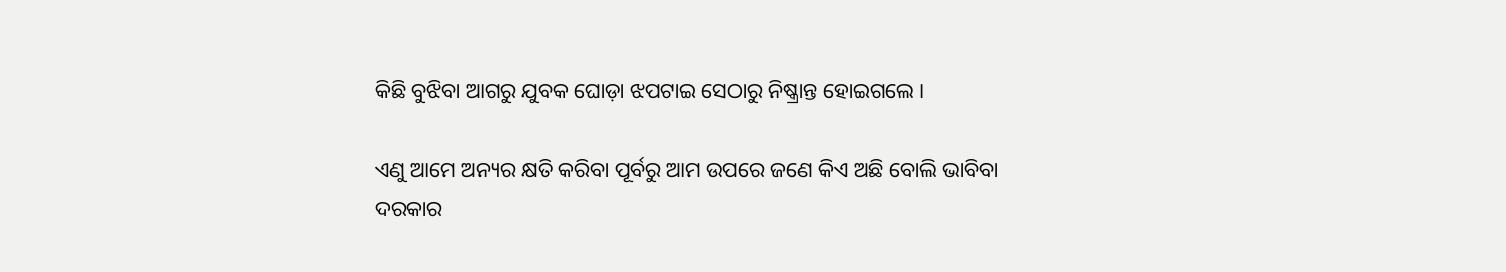କିଛି ବୁଝିବା ଆଗରୁ ଯୁବକ ଘୋଡ଼ା ଝପଟାଇ ସେଠାରୁ ନିଷ୍କ୍ରାନ୍ତ ହୋଇଗଲେ ।

ଏଣୁ ଆମେ ଅନ୍ୟର କ୍ଷତି କରିବା ପୂର୍ବରୁ ଆମ ଉପରେ ଜଣେ କିଏ ଅଛି ବୋଲି ଭାବିବା ଦରକାର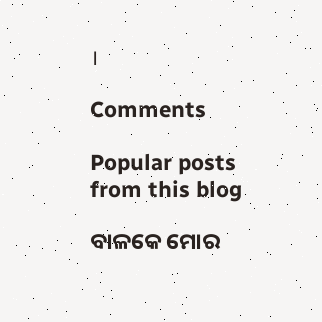।

Comments

Popular posts from this blog

ବାଳକେ ମୋର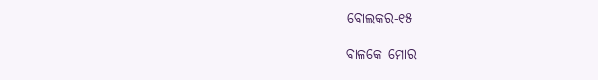ବୋଲକର-୧୫

ବାଳକେ ମୋର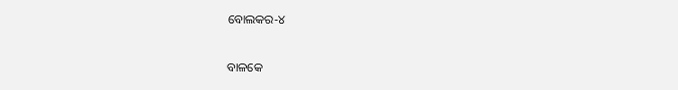ବୋଲକର-୪

ବାଳକେ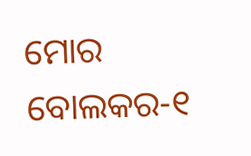ମୋର ବୋଲକର-୧